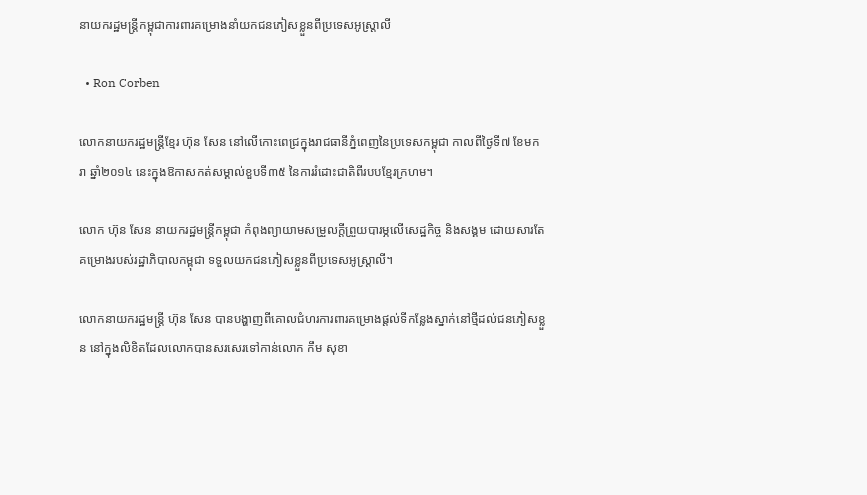នាយករដ្ឋមន្ត្រីកម្ពុជាការពារគម្រោងនាំយកជនភៀសខ្លួនពីប្រទេសអូស្ត្រាលី

  • Ron Corben

លោកនាយករដ្ឋមន្រ្តីខ្មែរ ហ៊ុន សែន នៅលើកោះពេជ្រក្នុងរាជធានីភ្នំពេញនៃប្រទេសកម្ពុជា កាលពីថ្ងៃទី៧ ខែមករា ឆ្នាំ២០១៤ នេះក្នុងឱកាសកត់សម្គាល់ខួបទី៣៥ នៃការរំដោះជាតិពីរបបខ្មែរក្រហម។

លោក ហ៊ុន សែន នាយករដ្ឋមន្ត្រីកម្ពុជា កំពុងព្យាយាមសម្រួលក្តីព្រួយបារម្ភលើសេដ្ឋកិច្ច និងសង្គម ដោយសារតែគម្រោងរបស់រដ្ឋាភិបាលកម្ពុជា ទទួលយកជនភៀសខ្លួនពីប្រទេសអូស្ត្រាលី។

លោកនាយករដ្ឋមន្ត្រី ហ៊ុន សែន បានបង្ហាញពីគោលជំហរការពារគម្រោងផ្តល់ទីកន្លែងស្នាក់នៅថ្មីដល់ជនភៀសខ្លួន នៅក្នុងលិខិតដែលលោកបានសរសេរទៅកាន់លោក កឹម សុខា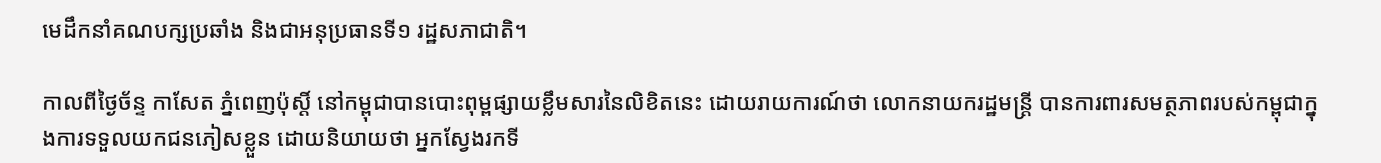មេដឹកនាំគណបក្សប្រឆាំង និងជាអនុប្រធានទី១ រដ្ឋសភាជាតិ។

កាលពីថ្ងៃច័ន្ទ កាសែត ភ្នំពេញប៉ុស្តិ៍ នៅកម្ពុជាបានបោះពុម្ពផ្សាយខ្លឹមសារនៃលិខិតនេះ ដោយរាយការណ៍ថា លោកនាយករដ្ឋមន្ត្រី បានការពារសមត្ថភាពរបស់កម្ពុជាក្នុងការទទួលយកជនភៀសខ្លួន ដោយនិយាយថា អ្នកស្វែងរកទី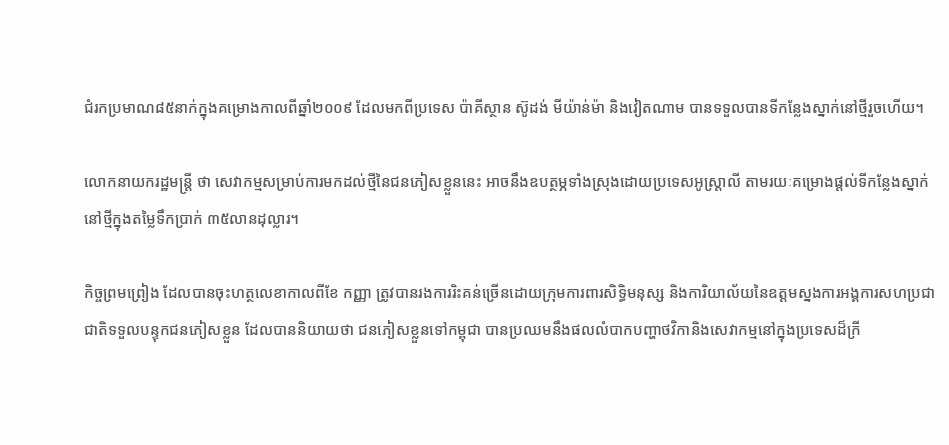ជំរកប្រមាណ៨៥នាក់ក្នុងគម្រោងកាលពីឆ្នាំ២០០៩ ដែលមកពីប្រទេស ប៉ាគីស្ថាន ស៊ូដង់ មីយ៉ាន់ម៉ា និងវៀតណាម បានទទួលបានទីកន្លែងស្នាក់នៅថ្មីរួចហើយ។

លោកនាយករដ្ឋមន្ត្រី ថា សេវាកម្មសម្រាប់ការមកដល់ថ្មីនៃជនភៀសខ្លួននេះ អាចនឹងឧបត្ថម្ភទាំងស្រុងដោយប្រទេសអូស្ត្រាលី តាមរយៈគម្រោងផ្តល់ទីកន្លែងស្នាក់នៅថ្មីក្នុងតម្លៃទឹកប្រាក់ ៣៥លានដុល្លារ។

កិច្ចព្រមព្រៀង ដែលបានចុះហត្ថលេខាកាលពីខែ កញ្ញា ត្រូវបានរងការរិះគន់ច្រើនដោយក្រុមការពារសិទ្ធិមនុស្ស និងការិយាល័យនៃឧត្តមស្នងការអង្គការសហប្រជាជាតិទទួលបន្ទុកជនភៀសខ្លួន ដែលបាននិយាយថា ជនភៀសខ្លួនទៅកម្ពុជា បានប្រឈមនឹងផលលំបាកបញ្ហាថវិកានិងសេវាកម្មនៅក្នុងប្រទេសដ៏ក្រី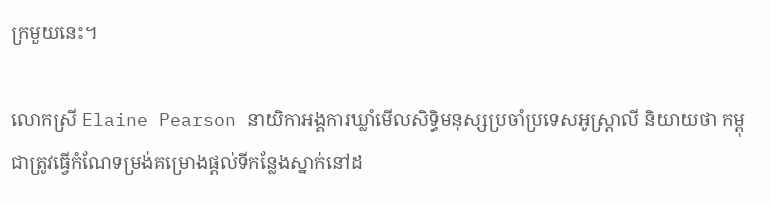ក្រមួយនេះ។

លោកស្រី Elaine Pearson នាយិកាអង្គការឃ្លាំមើលសិទ្ធិមនុស្សប្រចាំប្រទេសអូស្ត្រាលី និយាយថា កម្ពុជាត្រូវធ្វើកំណែទម្រង់គម្រោងផ្តល់ទីកន្លែងស្នាក់នៅដ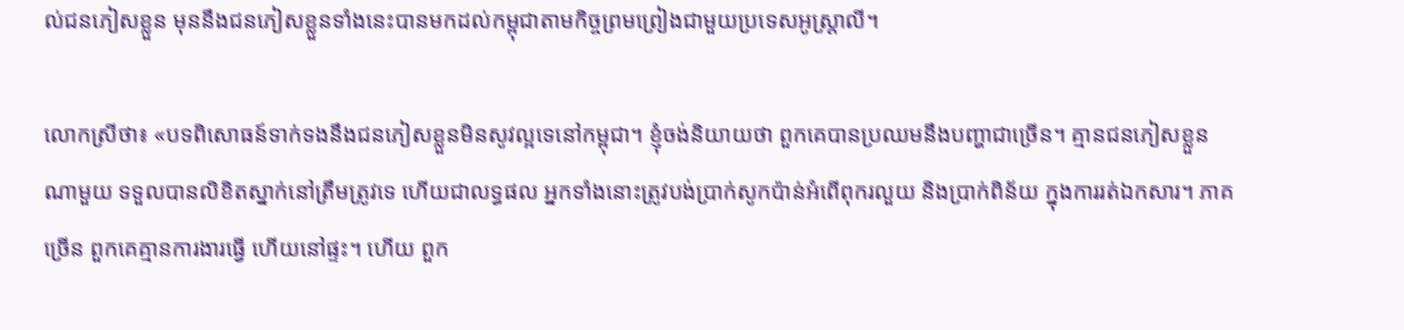ល់ជនភៀសខ្លួន មុននឹងជនភៀសខ្លួនទាំងនេះបានមកដល់កម្ពុជាតាមកិច្ចព្រមព្រៀងជាមួយប្រទេសអូស្ត្រាលី។

លោកស្រីថា៖ «បទពិសោធន៍ទាក់ទងនឹងជនភៀសខ្លួនមិនសូវល្អទេនៅកម្ពុជា។ ខ្ញុំចង់និយាយថា ពួកគេបានប្រឈមនឹងបញ្ហាជាច្រើន។ គ្មានជនភៀសខ្លួនណាមួយ ទទួលបានលិខិតស្នាក់នៅត្រឹមត្រូវទេ ហើយជាលទ្ធផល អ្នកទាំងនោះត្រូវបង់ប្រាក់សូកប៉ាន់អំពើពុករលួយ និងប្រាក់ពិន័យ ក្នុងការរត់ឯកសារ។ ភាគច្រើន ពួកគេគ្មានការងារធ្វើ ហើយនៅផ្ទះ។ ហើយ ពួក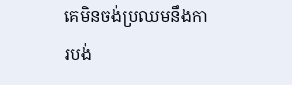គេមិនចង់ប្រឈមនឹងការបង់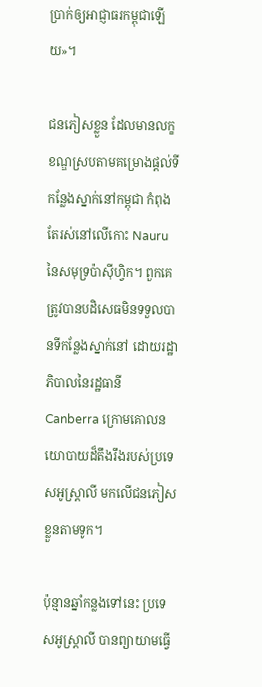ប្រាក់ឲ្យអាជ្ញាធរកម្ពុជាឡើយ»។

ជនភៀសខ្លួន ដែលមានលក្ខខណ្ឌស្របតាមគម្រោងផ្តល់ទីកន្លែងស្នាក់នៅកម្ពុជា កំពុងតែរស់នៅលើកោះ Nauru នៃសមុទ្រប៉ាស៊ីហ្វិក។ ពួកគេត្រូវបានបដិសេធមិនទទួលបានទីកន្លែងស្នាក់នៅ ដោយរដ្ឋាភិបាលនៃរដ្ឋធានី Canberra ក្រោមគោលនយោបាយដ៏តឹងរឹងរបស់ប្រទេសអូស្ត្រាលី មកលើជនភៀសខ្លួនតាមទូក។

ប៉ុន្មានឆ្នាំកន្លងទៅនេះ ប្រទេសអូស្ត្រាលី បានព្យាយាមធ្វើ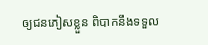ឲ្យជនភៀសខ្លួន ពិបាកនឹងទទួល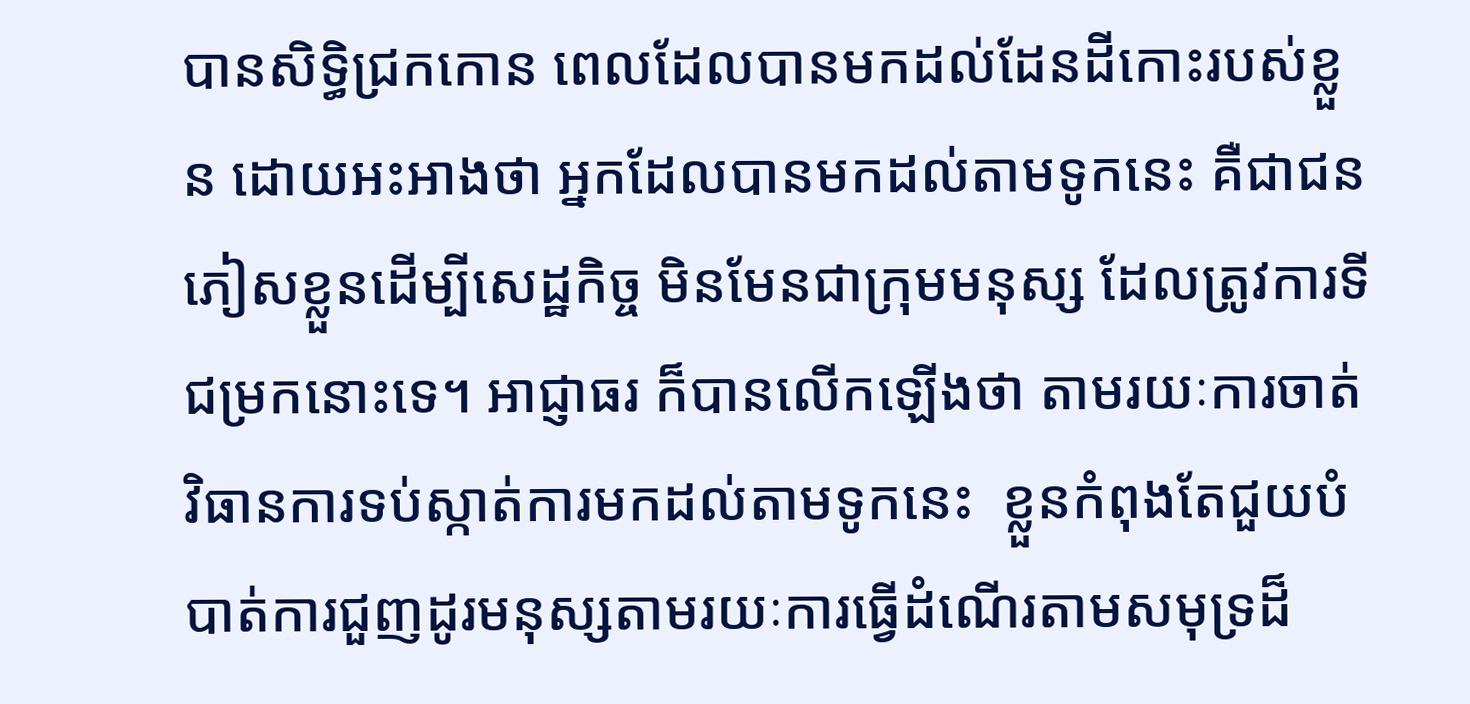បានសិទ្ធិជ្រកកោន ពេលដែលបានមកដល់ដែនដីកោះរបស់ខ្លួន ដោយអះអាងថា អ្នកដែលបានមកដល់តាមទូកនេះ គឺជាជនភៀសខ្លួនដើម្បីសេដ្ឋកិច្ច មិនមែនជាក្រុមមនុស្ស ដែលត្រូវការទីជម្រកនោះទេ។ អាជ្ញាធរ ក៏បានលើកឡើងថា តាមរយៈការចាត់វិធានការទប់ស្កាត់ការមកដល់តាមទូកនេះ  ខ្លួនកំពុងតែជួយបំបាត់ការជួញដូរមនុស្សតាមរយៈការធ្វើដំណើរតាមសមុទ្រដ៏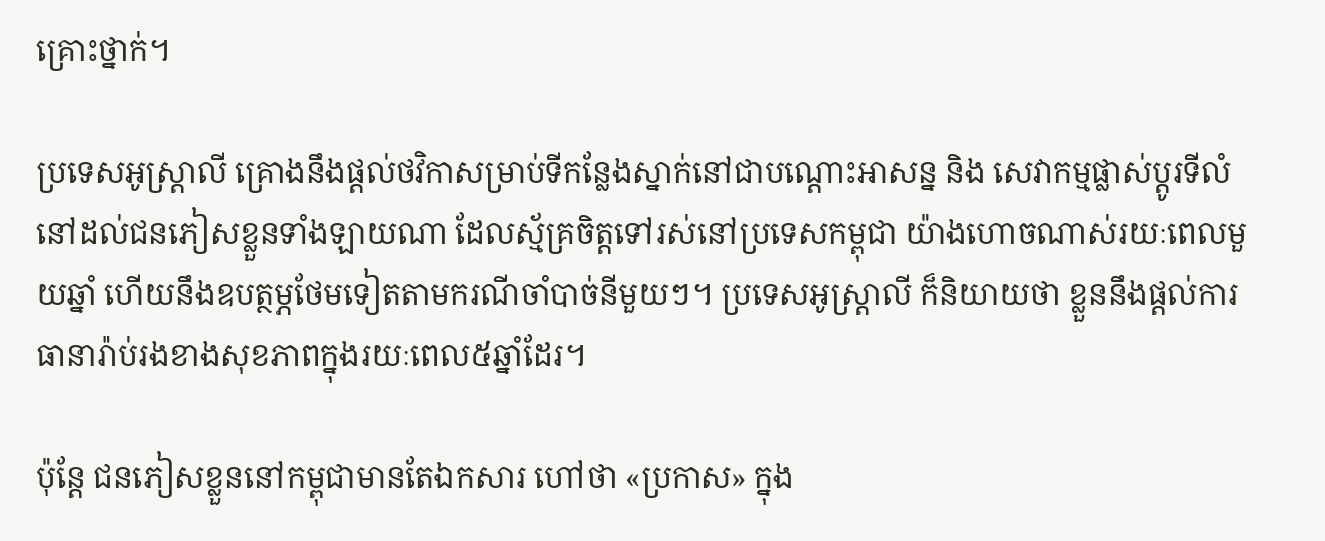គ្រោះថ្នាក់។

ប្រទេសអូស្ត្រាលី គ្រោងនឹងផ្តល់ថវិកាសម្រាប់ទីកន្លែងស្នាក់នៅជាបណ្តោះអាសន្ន និង សេវាកម្មផ្លាស់ប្តូរទីលំនៅដល់ជនភៀសខ្លួនទាំងឡាយណា ដែលស្ម័គ្រចិត្តទៅរស់នៅប្រទេសកម្ពុជា យ៉ាងហោចណាស់រយៈពេលមួយឆ្នាំ ហើយនឹងឧបត្ថម្ភថែមទៀតតាមករណីចាំបាច់នីមួយៗ។ ប្រទេសអូស្ត្រាលី ក៏និយាយថា ខ្លួននឹងផ្តល់ការធានារ៉ាប់រងខាងសុខភាពក្នុងរយៈពេល៥ឆ្នាំដែរ។

ប៉ុន្តែ ជនភៀសខ្លួននៅកម្ពុជាមានតែឯកសារ ហៅថា «ប្រកាស» ក្នុង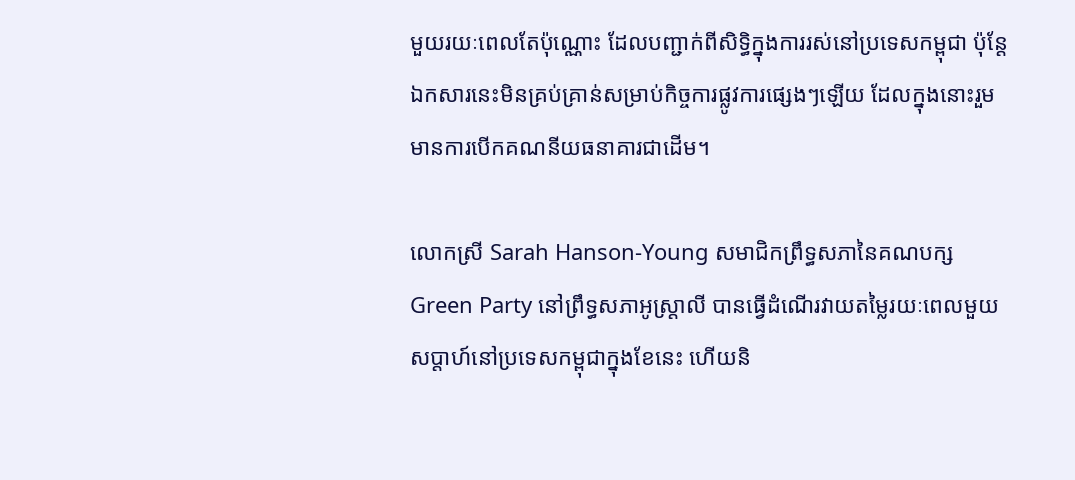មួយរយៈពេលតែប៉ុណ្ណោះ ដែលបញ្ជាក់ពីសិទ្ធិក្នុងការរស់នៅប្រទេសកម្ពុជា ប៉ុន្តែ ឯកសារនេះមិនគ្រប់គ្រាន់សម្រាប់កិច្ចការផ្លូវការផ្សេងៗឡើយ ដែលក្នុងនោះរួមមានការបើកគណនីយធនាគារជាដើម។

លោកស្រី Sarah Hanson-Young សមាជិកព្រឹទ្ធសភានៃគណបក្ស Green Party នៅព្រឹទ្ធសភាអូស្ត្រាលី បានធ្វើដំណើរវាយតម្លៃរយៈពេលមួយសប្តាហ៍នៅប្រទេសកម្ពុជាក្នុងខែនេះ ហើយនិ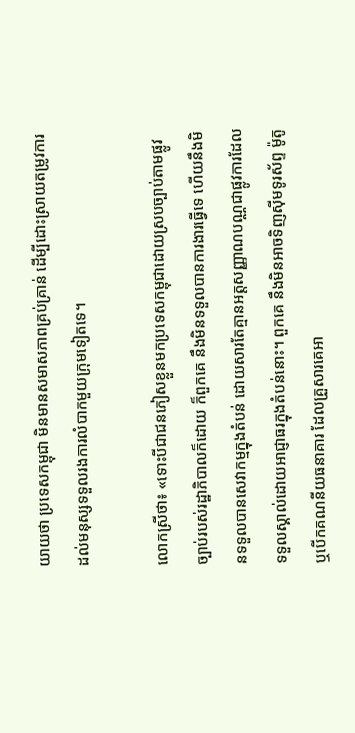យាយថា ប្រទេសកម្ពុជា មិនមានសមាសភាពគ្រប់គ្រាន់ ដើម្បីដោះស្រាយតម្រូវការដល់មនុស្សទទួលរងការលំបាកមួយក្រុមទៀតទេ។

លោកស្រីថា៖ «ទោះបីជាជនភៀសខ្លួនមកប្រទេសកម្ពុជាដោយស្របច្បាប់តាមផ្លូវច្បាប់របស់រដ្ឋាភិបាលក៏ដោយ ក៏ពួកគេ នឹងមិនទទួលបានការងារធ្វើទេ ហើយនឹងមិនទទួលបានសេវាកម្មក្នុងតំបន់ ដោយសារតែគ្មានអត្តសញ្ញាណបណ្ណជាផ្លូវការដែលទទួលស្គាល់ដោយអាជ្ញាធរក្នុងតំបន់នោះ។ ពួកគេ នឹងមិនអាចទិញស៊ីមទូរស័ព្ទ ម៉ូតូ ឬបើកគណនីយធនាគារ ដែលគ្រួសារគេអា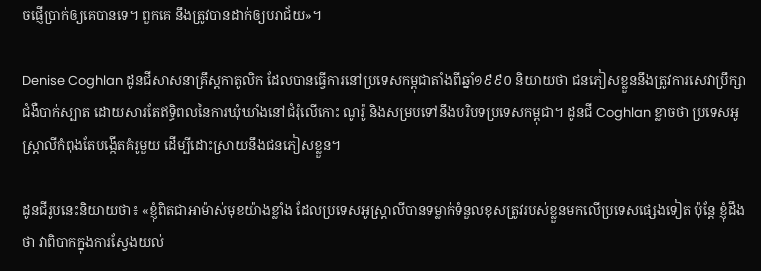ចផ្ញើប្រាក់ឲ្យគេបានទេ។ ពួកគេ នឹងត្រូវបានដាក់ឲ្យបរាជ័យ»។

Denise Coghlan ដូនជីសាសនាគ្រឹស្តកាតូលិក ដែលបានធ្វើការនៅប្រទេសកម្ពុជាតាំងពីឆ្នាំ១៩៩០ និយាយថា ជនភៀសខ្លួននឹងត្រូវការសេវាប្រឹក្សាជំងឺបាក់ស្បាត ដោយសារតែឥទ្ធិពលនៃការឃុំឃាំងនៅជំរុំលើកោះ ណូរ៉ូ និងសម្របទៅនឹងបរិបទប្រទេសកម្ពុជា។ ដូនជី Coghlan ខ្លាចថា ប្រទេសអូស្ត្រាលីកំពុងតែបង្កើតគំរូមួយ ដើម្បីដោះស្រាយនឹងជនភៀសខ្លួន។

ដូនជីរូបនេះនិយាយថា៖ «ខ្ញុំពិតជាអាម៉ាស់មុខយ៉ាងខ្លាំង ដែលប្រទេសអូស្ត្រាលីបានទម្លាក់ទំនួលខុសត្រូវរបស់ខ្លួនមកលើប្រទេសផ្សេងទៀត ប៉ុន្តែ ខ្ញុំដឹងថា វាពិបាកក្នុងការស្វែងយល់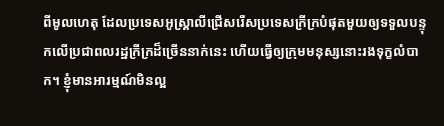ពីមូលហេតុ ដែលប្រទេសអូស្ត្រាលីជ្រើសរើសប្រទេសក្រីក្របំផុតមួយឲ្យទទួលបន្ទុកលើប្រជាពលរដ្ឋក្រីក្រដ៏ច្រើននាក់នេះ ហើយធ្វើឲ្យក្រុមមនុស្សនោះរងទុក្ខលំបាក។ ខ្ញុំមានអារម្មណ៍មិនល្អ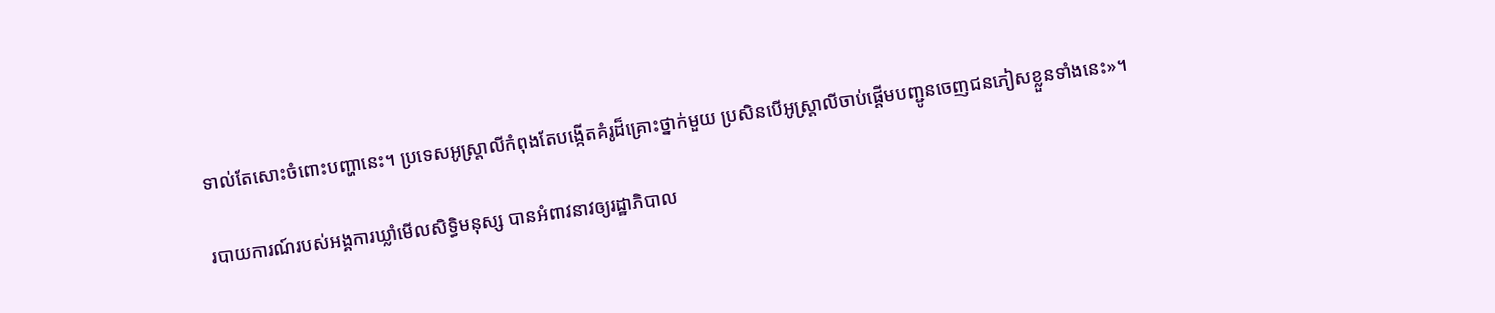ទាល់តែសោះចំពោះបញ្ហានេះ។ ប្រទេសអូស្ត្រាលីកំពុងតែបង្កើតគំរូដ៏គ្រោះថ្នាក់មួយ ប្រសិនបើអូស្ត្រាលីចាប់ផ្តើមបញ្ជូនចេញជនភៀសខ្លួនទាំងនេះ»។

របាយការណ៍របស់អង្គការឃ្លាំមើលសិទ្ធិមនុស្ស បានអំពាវនាវឲ្យរដ្ឋាភិបាល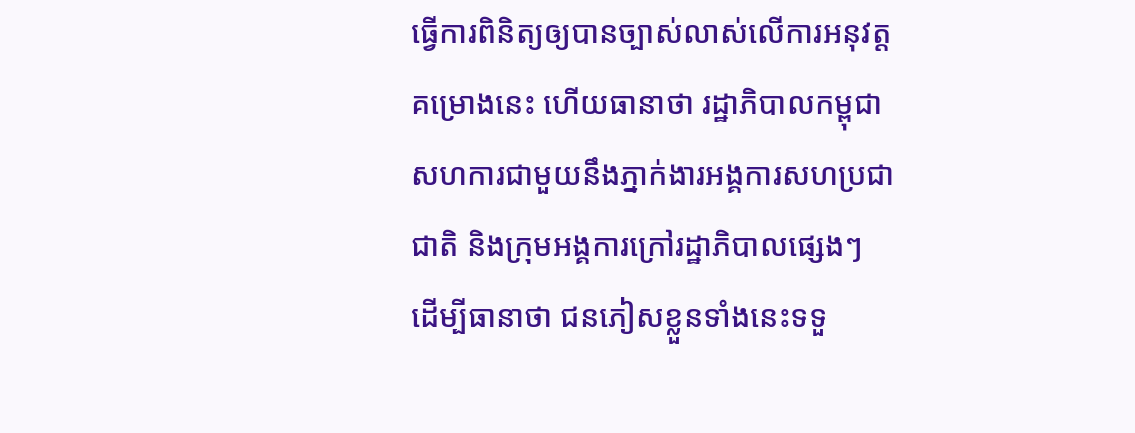ធ្វើការពិនិត្យឲ្យបានច្បាស់លាស់លើការអនុវត្តគម្រោងនេះ ហើយធានាថា រដ្ឋាភិបាលកម្ពុជាសហការជាមួយនឹងភ្នាក់ងារអង្គការសហប្រជាជាតិ និងក្រុមអង្គការក្រៅរដ្ឋាភិបាលផ្សេងៗ ដើម្បីធានាថា ជនភៀសខ្លួនទាំងនេះទទួ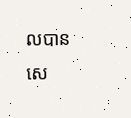លបានសេ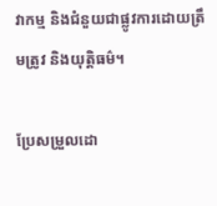វាកម្ម និងជំនួយជាផ្លូវការដោយត្រឹមត្រូវ និងយុត្តិធម៌។

ប្រែសម្រួលដោ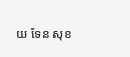យ ទែន សុខ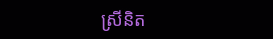ស្រីនិត